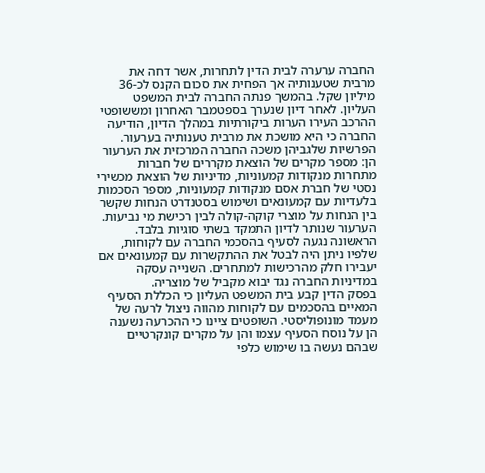החברה ערערה לבית הדין לתחרות, אשר דחה את מרבית שטענותיה אך הפחית את סכום הקנס לכ-36 מיליון שקל. בהמשך פנתה החברה לבית המשפט העליון. לאחר דיון שנערך בספטמבר האחרון ומששופטי ההרכב העירו הערות ביקורתיות במהלך הדיון, הודיעה החברה כי היא מושכת את מרבית טענותיה בערעור.
הפרשיות שלגביהן משכה החברה המרכזית את הערעור הן: מספר מקרים של הוצאת מקררים של חברות מתחרות מנקודות קמעוניות, מדיניות של הוצאת מכשירי נסטי של חברת אסם מנקודות קמעוניות, מספר הסכמות בלעדיות עם קמעונאים ושימוש בסטנדרט הנחות שקשר בין הנחות על מוצרי קוקה-קולה לבין רכישת מי נביעות.
הערעור שנותר לדיון התמקד בשתי סוגיות בלבד. הראשונה נגעה לסעיף בהסכמי החברה עם לקוחות, שלפיו ניתן היה לבטל את ההתקשרות עם קמעונאים אם יעבירו חלק מהרכישות למתחרים. השנייה עסקה במדיניות החברה נגד יבוא מקביל של מוצריה.
בפסק הדין קבע בית המשפט העליון כי הכללת הסעיף המאיים בהסכמים עם לקוחות מהווה ניצול לרעה של מעמד מונופוליסטי. השופטים ציינו כי ההכרעה נשענה הן על נוסח הסעיף עצמו והן על מקרים קונקרטיים שבהם נעשה בו שימוש כלפי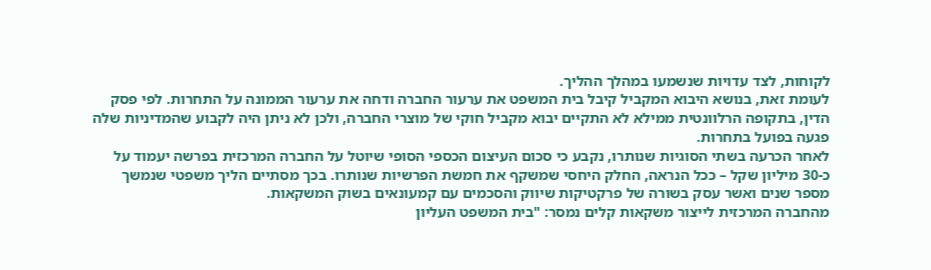לקוחות, לצד עדויות שנשמעו במהלך ההליך.
לעומת זאת, בנושא היבוא המקביל קיבל בית המשפט את ערעור החברה ודחה את ערעור הממונה על התחרות. לפי פסק הדין, בתקופה הרלוונטית ממילא לא התקיים יבוא מקביל חוקי של מוצרי החברה, ולכן לא ניתן היה לקבוע שהמדיניות שלה פגעה בפועל בתחרות.
לאחר הכרעה בשתי הסוגיות שנותרו, נקבע כי סכום העיצום הכספי הסופי שיוטל על החברה המרכזית בפרשה יעמוד על כ-30 מיליון שקל – ככל הנראה, החלק היחסי שמשקף את חמשת הפרשיות שנותרו. בכך מסתיים הליך משפטי שנמשך מספר שנים ואשר עסק בשורה של פרקטיקות שיווק והסכמים עם קמעונאים בשוק המשקאות.
מהחברה המרכזית לייצור משקאות קלים נמסר: "בית המשפט העליון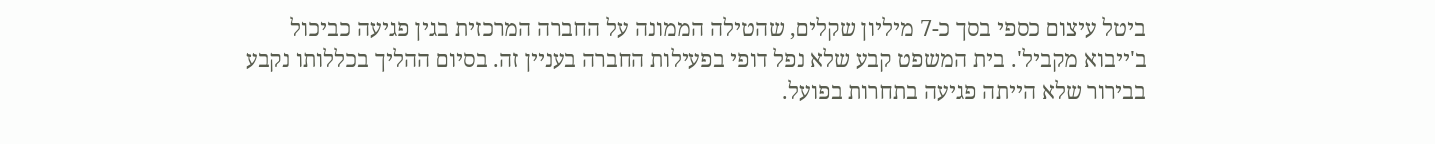ביטל עיצום כספי בסך כ-7 מיליון שקלים, שהטילה הממונה על החברה המרכזית בגין פגיעה כביכול ב'ייבוא מקביל'. בית המשפט קבע שלא נפל דופי בפעילות החברה בעניין זה. בסיום ההליך בכללותו נקבע בבירור שלא הייתה פגיעה בתחרות בפועל.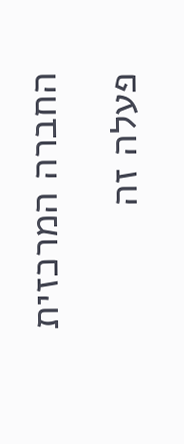החברה המרכזית פעלה זה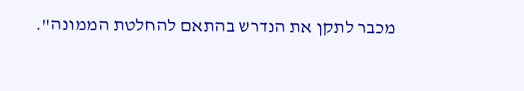מכבר לתקן את הנדרש בהתאם להחלטת הממונה".